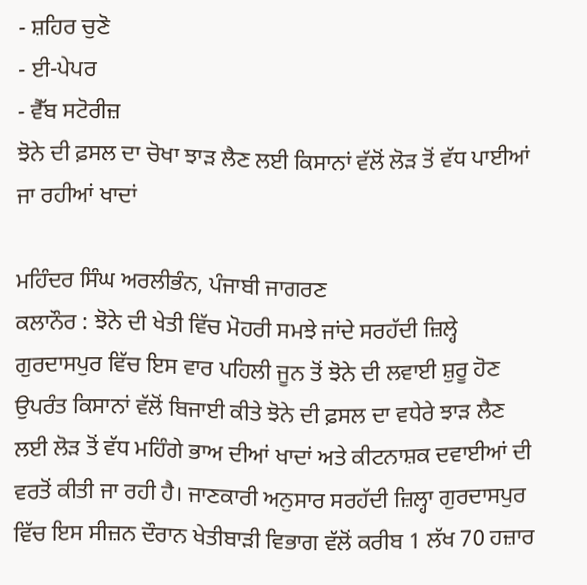- ਸ਼ਹਿਰ ਚੁਣੋ
- ਈ-ਪੇਪਰ
- ਵੈੱਬ ਸਟੋਰੀਜ਼
ਝੋਨੇ ਦੀ ਫ਼ਸਲ ਦਾ ਚੋਖਾ ਝਾੜ ਲੈਣ ਲਈ ਕਿਸਾਨਾਂ ਵੱਲੋਂ ਲੋੜ ਤੋਂ ਵੱਧ ਪਾਈਆਂ ਜਾ ਰਹੀਆਂ ਖਾਦਾਂ

ਮਹਿੰਦਰ ਸਿੰਘ ਅਰਲੀਭੰਨ, ਪੰਜਾਬੀ ਜਾਗਰਣ
ਕਲਾਨੌਰ : ਝੋਨੇ ਦੀ ਖੇਤੀ ਵਿੱਚ ਮੋਹਰੀ ਸਮਝੇ ਜਾਂਦੇ ਸਰਹੱਦੀ ਜ਼ਿਲ੍ਹੇ ਗੁਰਦਾਸਪੁਰ ਵਿੱਚ ਇਸ ਵਾਰ ਪਹਿਲੀ ਜੂਨ ਤੋਂ ਝੋਨੇ ਦੀ ਲਵਾਈ ਸ਼ੁਰੂ ਹੋਣ ਉਪਰੰਤ ਕਿਸਾਨਾਂ ਵੱਲੋਂ ਬਿਜਾਈ ਕੀਤੇ ਝੋਨੇ ਦੀ ਫ਼ਸਲ ਦਾ ਵਧੇਰੇ ਝਾੜ ਲੈਣ ਲਈ ਲੋੜ ਤੋਂ ਵੱਧ ਮਹਿੰਗੇ ਭਾਅ ਦੀਆਂ ਖਾਦਾਂ ਅਤੇ ਕੀਟਨਾਸ਼ਕ ਦਵਾਈਆਂ ਦੀ ਵਰਤੋਂ ਕੀਤੀ ਜਾ ਰਹੀ ਹੈ। ਜਾਣਕਾਰੀ ਅਨੁਸਾਰ ਸਰਹੱਦੀ ਜ਼ਿਲ੍ਹਾ ਗੁਰਦਾਸਪੁਰ ਵਿੱਚ ਇਸ ਸੀਜ਼ਨ ਦੌਰਾਨ ਖੇਤੀਬਾੜੀ ਵਿਭਾਗ ਵੱਲੋਂ ਕਰੀਬ 1 ਲੱਖ 70 ਹਜ਼ਾਰ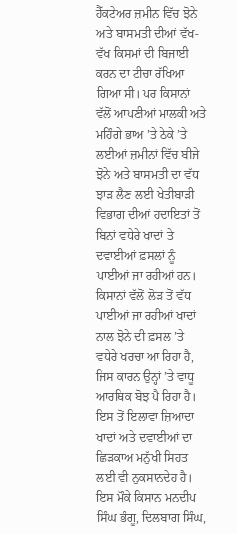ਹੈੱਕਟੇਅਰ ਜ਼ਮੀਨ ਵਿੱਚ ਝੋਨੇ ਅਤੇ ਬਾਸਮਤੀ ਦੀਆਂ ਵੱਖ-ਵੱਖ ਕਿਸਮਾਂ ਦੀ ਬਿਜਾਈ ਕਰਨ ਦਾ ਟੀਚਾ ਰੱਖਿਆ ਗਿਆ ਸੀ। ਪਰ ਕਿਸਾਨਾਂ ਵੱਲੋਂ ਆਪਣੀਆਂ ਮਾਲਕੀ ਅਤੇ ਮਹਿੰਗੇ ਭਾਅ ’ਤੇ ਠੇਕੇ ’ਤੇ ਲਈਆਂ ਜ਼ਮੀਨਾਂ ਵਿੱਚ ਬੀਜੇ ਝੋਨੇ ਅਤੇ ਬਾਸਮਤੀ ਦਾ ਵੱਧ ਝਾੜ ਲੈਣ ਲਈ ਖੇਤੀਬਾੜੀ ਵਿਭਾਗ ਦੀਆਂ ਹਦਾਇਤਾਂ ਤੋਂ ਬਿਨਾਂ ਵਧੇਰੇ ਖਾਦਾਂ ਤੇ ਦਵਾਈਆਂ ਫ਼ਸਲਾਂ ਨੂੰ ਪਾਈਆਂ ਜਾ ਰਹੀਆਂ ਹਨ। ਕਿਸਾਨਾਂ ਵੱਲੋਂ ਲੋੜ ਤੋਂ ਵੱਧ ਪਾਈਆਂ ਜਾ ਰਹੀਆਂ ਖਾਦਾਂ ਨਾਲ ਝੋਨੇ ਦੀ ਫ਼ਸਲ ’ਤੇ ਵਧੇਰੇ ਖਰਚਾ ਆ ਰਿਹਾ ਹੈ, ਜਿਸ ਕਾਰਨ ਉਨ੍ਹਾਂ ’ਤੇ ਵਾਧੂ ਆਰਥਿਕ ਬੋਝ ਪੈ ਰਿਹਾ ਹੈ। ਇਸ ਤੋਂ ਇਲਾਵਾ ਜ਼ਿਆਦਾ ਖਾਦਾਂ ਅਤੇ ਦਵਾਈਆਂ ਦਾ ਛਿੜਕਾਅ ਮਨੁੱਖੀ ਸਿਹਤ ਲਈ ਵੀ ਨੁਕਸਾਨਦੇਹ ਹੈ।
ਇਸ ਮੌਕੇ ਕਿਸਾਨ ਮਨਦੀਪ ਸਿੰਘ ਭੰਗੂ, ਦਿਲਬਾਗ ਸਿੰਘ,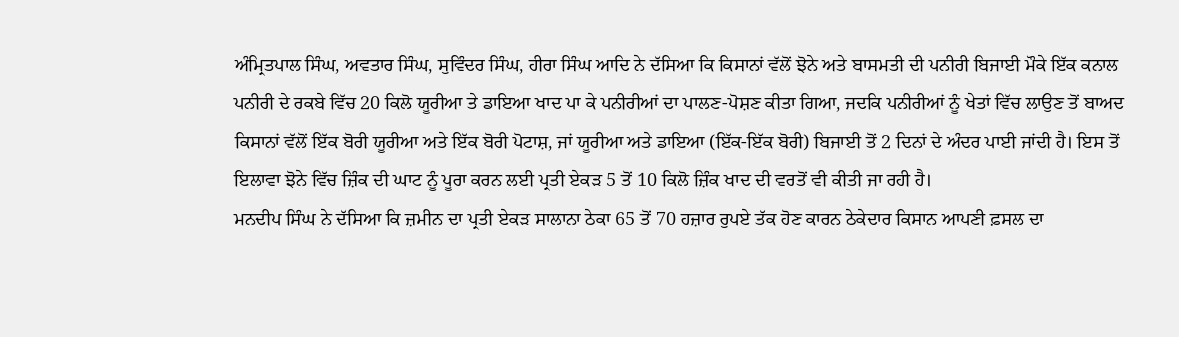ਅੰਮ੍ਰਿਤਪਾਲ ਸਿੰਘ, ਅਵਤਾਰ ਸਿੰਘ, ਸੁਵਿੰਦਰ ਸਿੰਘ, ਹੀਰਾ ਸਿੰਘ ਆਦਿ ਨੇ ਦੱਸਿਆ ਕਿ ਕਿਸਾਨਾਂ ਵੱਲੋਂ ਝੋਨੇ ਅਤੇ ਬਾਸਮਤੀ ਦੀ ਪਨੀਰੀ ਬਿਜਾਈ ਮੌਕੇ ਇੱਕ ਕਨਾਲ ਪਨੀਰੀ ਦੇ ਰਕਬੇ ਵਿੱਚ 20 ਕਿਲੋ ਯੂਰੀਆ ਤੇ ਡਾਇਆ ਖਾਦ ਪਾ ਕੇ ਪਨੀਰੀਆਂ ਦਾ ਪਾਲਣ-ਪੋਸ਼ਣ ਕੀਤਾ ਗਿਆ, ਜਦਕਿ ਪਨੀਰੀਆਂ ਨੂੰ ਖੇਤਾਂ ਵਿੱਚ ਲਾਉਣ ਤੋਂ ਬਾਅਦ ਕਿਸਾਨਾਂ ਵੱਲੋਂ ਇੱਕ ਬੋਰੀ ਯੂਰੀਆ ਅਤੇ ਇੱਕ ਬੋਰੀ ਪੋਟਾਸ਼, ਜਾਂ ਯੂਰੀਆ ਅਤੇ ਡਾਇਆ (ਇੱਕ-ਇੱਕ ਬੋਰੀ) ਬਿਜਾਈ ਤੋਂ 2 ਦਿਨਾਂ ਦੇ ਅੰਦਰ ਪਾਈ ਜਾਂਦੀ ਹੈ। ਇਸ ਤੋਂ ਇਲਾਵਾ ਝੋਨੇ ਵਿੱਚ ਜ਼ਿੰਕ ਦੀ ਘਾਟ ਨੂੰ ਪੂਰਾ ਕਰਨ ਲਈ ਪ੍ਰਤੀ ਏਕੜ 5 ਤੋਂ 10 ਕਿਲੋ ਜ਼ਿੰਕ ਖਾਦ ਦੀ ਵਰਤੋਂ ਵੀ ਕੀਤੀ ਜਾ ਰਹੀ ਹੈ।
ਮਨਦੀਪ ਸਿੰਘ ਨੇ ਦੱਸਿਆ ਕਿ ਜ਼ਮੀਨ ਦਾ ਪ੍ਰਤੀ ਏਕੜ ਸਾਲਾਨਾ ਠੇਕਾ 65 ਤੋਂ 70 ਹਜ਼ਾਰ ਰੁਪਏ ਤੱਕ ਹੋਣ ਕਾਰਨ ਠੇਕੇਦਾਰ ਕਿਸਾਨ ਆਪਣੀ ਫ਼ਸਲ ਦਾ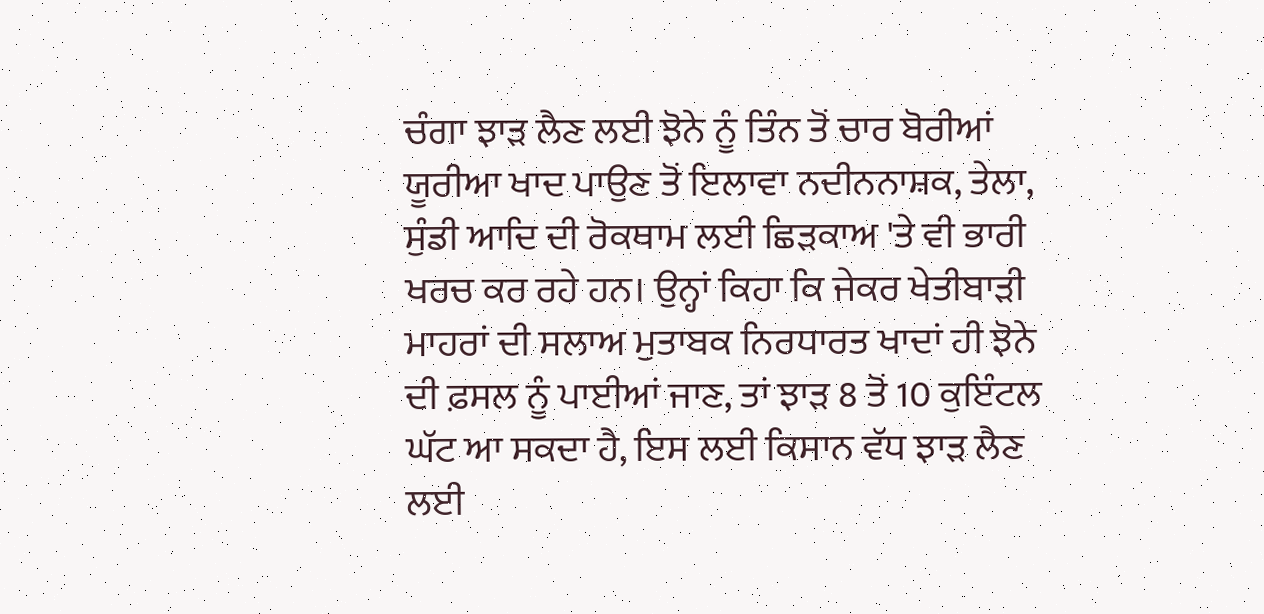ਚੰਗਾ ਝਾੜ ਲੈਣ ਲਈ ਝੋਨੇ ਨੂੰ ਤਿੰਨ ਤੋਂ ਚਾਰ ਬੋਰੀਆਂ ਯੂਰੀਆ ਖਾਦ ਪਾਉਣ ਤੋਂ ਇਲਾਵਾ ਨਦੀਨਨਾਸ਼ਕ, ਤੇਲਾ, ਸੁੰਡੀ ਆਦਿ ਦੀ ਰੋਕਥਾਮ ਲਈ ਛਿੜਕਾਅ 'ਤੇ ਵੀ ਭਾਰੀ ਖਰਚ ਕਰ ਰਹੇ ਹਨ। ਉਨ੍ਹਾਂ ਕਿਹਾ ਕਿ ਜੇਕਰ ਖੇਤੀਬਾੜੀ ਮਾਹਰਾਂ ਦੀ ਸਲਾਅ ਮੁਤਾਬਕ ਨਿਰਧਾਰਤ ਖਾਦਾਂ ਹੀ ਝੋਨੇ ਦੀ ਫ਼ਸਲ ਨੂੰ ਪਾਈਆਂ ਜਾਣ, ਤਾਂ ਝਾੜ 8 ਤੋਂ 10 ਕੁਇੰਟਲ ਘੱਟ ਆ ਸਕਦਾ ਹੈ, ਇਸ ਲਈ ਕਿਸਾਨ ਵੱਧ ਝਾੜ ਲੈਣ ਲਈ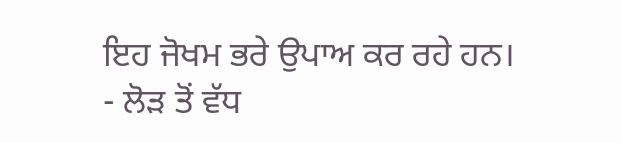ਇਹ ਜੋਖਮ ਭਰੇ ਉਪਾਅ ਕਰ ਰਹੇ ਹਨ।
- ਲੋੜ ਤੋਂ ਵੱਧ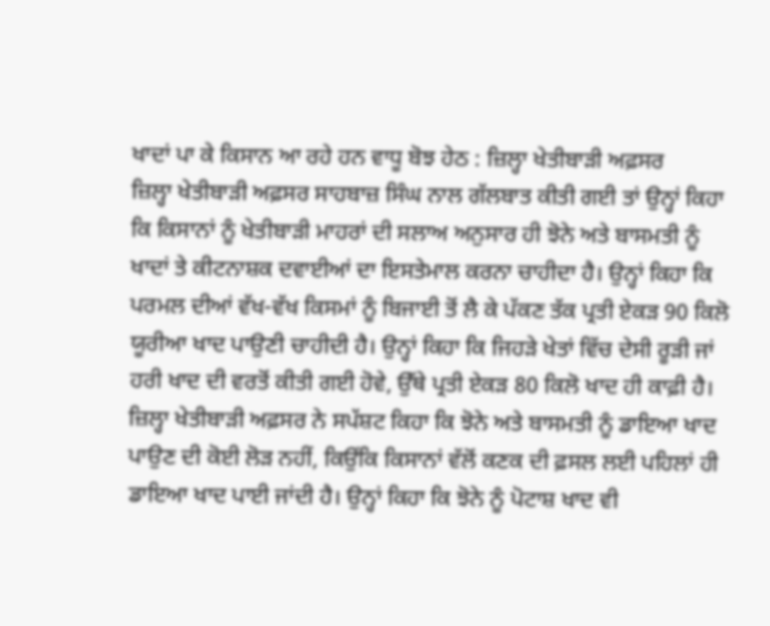ਖਾਦਾਂ ਪਾ ਕੇ ਕਿਸਾਨ ਆ ਰਹੇ ਹਨ ਵਾਧੂ ਬੋਝ ਹੇਠ : ਜ਼ਿਲ੍ਹਾ ਖੇਤੀਬਾੜੀ ਅਫ਼ਸਰ
ਜ਼ਿਲ੍ਹਾ ਖੇਤੀਬਾੜੀ ਅਫ਼ਸਰ ਸਾਹਬਾਜ਼ ਸਿੰਘ ਨਾਲ ਗੱਲਬਾਤ ਕੀਤੀ ਗਈ ਤਾਂ ਉਨ੍ਹਾਂ ਕਿਹਾ ਕਿ ਕਿਸਾਨਾਂ ਨੂੰ ਖੇਤੀਬਾੜੀ ਮਾਹਰਾਂ ਦੀ ਸਲਾਅ ਅਨੁਸਾਰ ਹੀ ਝੋਨੇ ਅਤੇ ਬਾਸਮਤੀ ਨੂੰ ਖਾਦਾਂ ਤੇ ਕੀਟਨਾਸ਼ਕ ਦਵਾਈਆਂ ਦਾ ਇਸਤੇਮਾਲ ਕਰਨਾ ਚਾਹੀਦਾ ਹੈ। ਉਨ੍ਹਾਂ ਕਿਹਾ ਕਿ ਪਰਮਲ ਦੀਆਂ ਵੱਖ-ਵੱਖ ਕਿਸਮਾਂ ਨੂੰ ਬਿਜਾਈ ਤੋਂ ਲੈ ਕੇ ਪੱਕਣ ਤੱਕ ਪ੍ਰਤੀ ਏਕੜ 90 ਕਿਲੋ ਯੂਰੀਆ ਖਾਦ ਪਾਉਣੀ ਚਾਹੀਦੀ ਹੈ। ਉਨ੍ਹਾਂ ਕਿਹਾ ਕਿ ਜਿਹੜੇ ਖੇਤਾਂ ਵਿੱਚ ਦੇਸੀ ਰੂੜੀ ਜਾਂ ਹਰੀ ਖਾਦ ਦੀ ਵਰਤੋਂ ਕੀਤੀ ਗਈ ਹੋਵੇ, ਉੱਥੇ ਪ੍ਰਤੀ ਏਕੜ 80 ਕਿਲੋ ਖਾਦ ਹੀ ਕਾਫ਼ੀ ਹੈ। ਜ਼ਿਲ੍ਹਾ ਖੇਤੀਬਾੜੀ ਅਫ਼ਸਰ ਨੇ ਸਪੱਸ਼ਟ ਕਿਹਾ ਕਿ ਝੋਨੇ ਅਤੇ ਬਾਸਮਤੀ ਨੂੰ ਡਾਇਆ ਖਾਦ ਪਾਉਣ ਦੀ ਕੋਈ ਲੋੜ ਨਹੀਂ, ਕਿਉਂਕਿ ਕਿਸਾਨਾਂ ਵੱਲੋਂ ਕਣਕ ਦੀ ਫ਼ਸਲ ਲਈ ਪਹਿਲਾਂ ਹੀ ਡਾਇਆ ਖਾਦ ਪਾਈ ਜਾਂਦੀ ਹੈ। ਉਨ੍ਹਾਂ ਕਿਹਾ ਕਿ ਝੋਨੇ ਨੂੰ ਪੋਟਾਸ਼ ਖਾਦ ਵੀ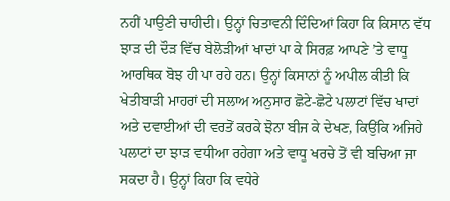ਨਹੀਂ ਪਾਉਣੀ ਚਾਹੀਦੀ। ਉਨ੍ਹਾਂ ਚਿਤਾਵਨੀ ਦਿੰਦਿਆਂ ਕਿਹਾ ਕਿ ਕਿਸਾਨ ਵੱਧ ਝਾੜ ਦੀ ਦੌੜ ਵਿੱਚ ਬੇਲੋੜੀਆਂ ਖਾਦਾਂ ਪਾ ਕੇ ਸਿਰਫ਼ ਆਪਣੇ ’ਤੇ ਵਾਧੂ ਆਰਥਿਕ ਬੋਝ ਹੀ ਪਾ ਰਹੇ ਹਨ। ਉਨ੍ਹਾਂ ਕਿਸਾਨਾਂ ਨੂੰ ਅਪੀਲ ਕੀਤੀ ਕਿ ਖੇਤੀਬਾੜੀ ਮਾਹਰਾਂ ਦੀ ਸਲਾਅ ਅਨੁਸਾਰ ਛੋਟੇ-ਛੋਟੇ ਪਲਾਟਾਂ ਵਿੱਚ ਖਾਦਾਂ ਅਤੇ ਦਵਾਈਆਂ ਦੀ ਵਰਤੋਂ ਕਰਕੇ ਝੋਨਾ ਬੀਜ ਕੇ ਦੇਖਣ, ਕਿਉਂਕਿ ਅਜਿਹੇ ਪਲਾਟਾਂ ਦਾ ਝਾੜ ਵਧੀਆ ਰਹੇਗਾ ਅਤੇ ਵਾਧੂ ਖਰਚੇ ਤੋਂ ਵੀ ਬਚਿਆ ਜਾ ਸਕਦਾ ਹੈ। ਉਨ੍ਹਾਂ ਕਿਹਾ ਕਿ ਵਧੇਰੇ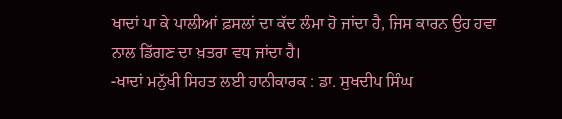ਖਾਦਾਂ ਪਾ ਕੇ ਪਾਲੀਆਂ ਫ਼ਸਲਾਂ ਦਾ ਕੱਦ ਲੰਮਾ ਹੋ ਜਾਂਦਾ ਹੈ, ਜਿਸ ਕਾਰਨ ਉਹ ਹਵਾ ਨਾਲ ਡਿੱਗਣ ਦਾ ਖ਼ਤਰਾ ਵਧ ਜਾਂਦਾ ਹੈ।
-ਖਾਦਾਂ ਮਨੁੱਖੀ ਸਿਹਤ ਲਈ ਹਾਨੀਕਾਰਕ : ਡਾ. ਸੁਖਦੀਪ ਸਿੰਘ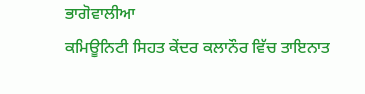ਭਾਗੋਵਾਲੀਆ
ਕਮਿਊਨਿਟੀ ਸਿਹਤ ਕੇਂਦਰ ਕਲਾਨੌਰ ਵਿੱਚ ਤਾਇਨਾਤ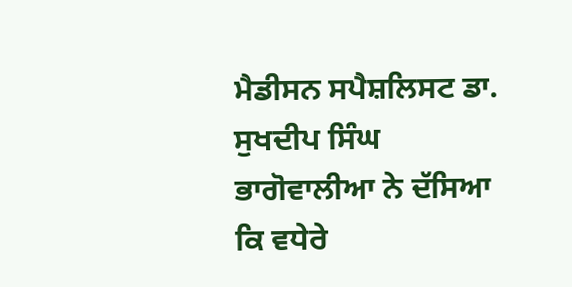ਮੈਡੀਸਨ ਸਪੈਸ਼ਲਿਸਟ ਡਾ. ਸੁਖਦੀਪ ਸਿੰਘ ਭਾਗੋਵਾਲੀਆ ਨੇ ਦੱਸਿਆ ਕਿ ਵਧੇਰੇ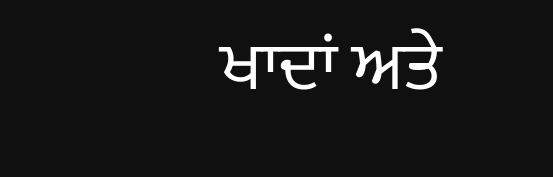ਖਾਦਾਂ ਅਤੇ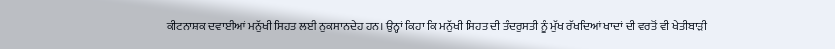ਕੀਟਨਾਸ਼ਕ ਦਵਾਈਆਂ ਮਨੁੱਖੀ ਸਿਹਤ ਲਈ ਨੁਕਸਾਨਦੇਹ ਹਨ। ਉਨ੍ਹਾਂ ਕਿਹਾ ਕਿ ਮਨੁੱਖੀ ਸਿਹਤ ਦੀ ਤੰਦਰੁਸਤੀ ਨੂੰ ਮੁੱਖ ਰੱਖਦਿਆਂ ਖਾਦਾਂ ਦੀ ਵਰਤੋਂ ਵੀ ਖੇਤੀਬਾੜੀ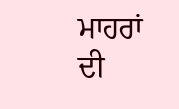ਮਾਹਰਾਂ ਦੀ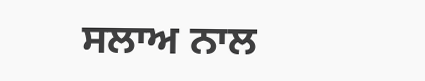ਸਲਾਅ ਨਾਲ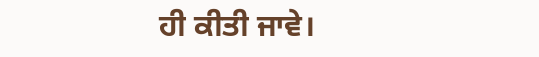ਹੀ ਕੀਤੀ ਜਾਵੇ।